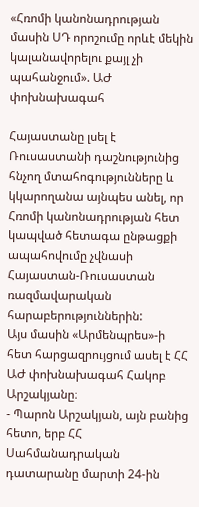«Հռոմի կանոնադրության մասին ՍԴ որոշումը որևէ մեկին կալանավորելու քայլ չի պահանջում». ԱԺ փոխնախագահ

Հայաստանը լսել է Ռուսաստանի դաշնությունից հնչող մտահոգությունները և կկարողանա այնպես անել, որ Հռոմի կանոնադրության հետ կապված հետագա ընթացքի ապահովումը չվնասի Հայաստան-Ռուսաստան ռազմավարական հարաբերություններին:
Այս մասին «Արմենպրես»-ի հետ հարցազրույցում ասել է ՀՀ ԱԺ փոխնախագահ Հակոբ Արշակյանը։
- Պարոն Արշակյան, այն բանից հետո, երբ ՀՀ Սահմանադրական դատարանը մարտի 24-ին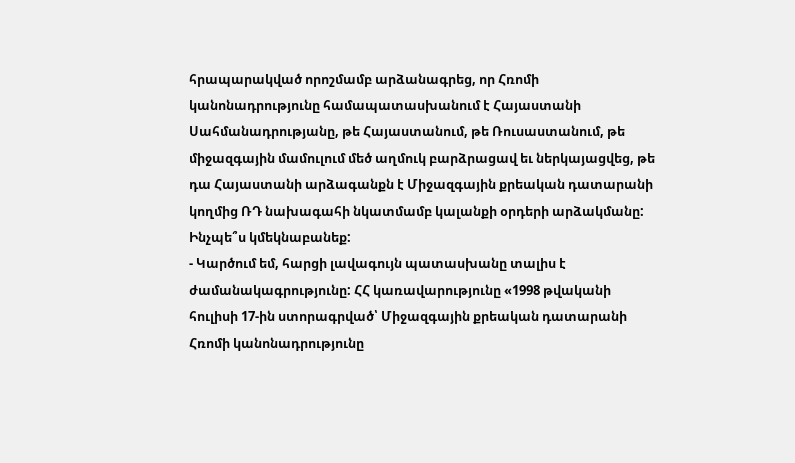հրապարակված որոշմամբ արձանագրեց, որ Հռոմի կանոնադրությունը համապատասխանում է Հայաստանի Սահմանադրությանը, թե Հայաստանում, թե Ռուսաստանում, թե միջազգային մամուլում մեծ աղմուկ բարձրացավ եւ ներկայացվեց, թե դա Հայաստանի արձագանքն է Միջազգային քրեական դատարանի կողմից ՌԴ նախագահի նկատմամբ կալանքի օրդերի արձակմանը: Ինչպե՞ս կմեկնաբանեք:
- Կարծում եմ, հարցի լավագույն պատասխանը տալիս է ժամանակագրությունը: ՀՀ կառավարությունը «1998 թվականի հուլիսի 17-ին ստորագրված՝ Միջազգային քրեական դատարանի Հռոմի կանոնադրությունը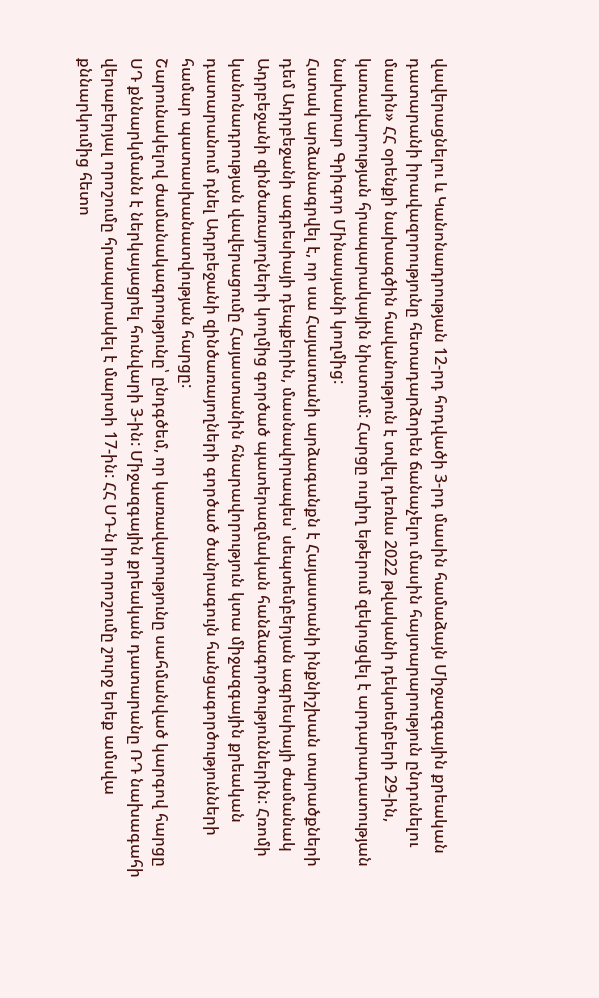վավերացնելու և Կանոնադրության 12-րդ հոդվածի 3-րդ մասին համաձայն Միջազգային քրեական դատարանի իրավազորությունը հետադարձորեն ճանաչելու մասին հայտարարություն ընդունելու մասին» ՀՀ օրենքի նախագծին հավանություն է տվել դեռևս 2022 թվականի դեկտեմբերի 29-ին, կառավարության հրապարակային նիստում: Հարցը ուղիղ եթերում զեկուցվել է արդարադատության նախարար Գրիգոր Մինասյանի կողմից:
Հստակ արձանագրվել է, որ սա Հայաստանի արձագանքն է Հայաստանի ինքնիշխան տարածքների դեմ Ադրբեջանի ագրեսիայի դեպքերին, մասնավորապես՝ սեպտեմբերյան ագրեսիայի ժամանակ Ադրբեջանի զինծառայողների կողմից գործած պատերազմական հանձագործություններին: Հռոմի կանոնադրության վավերացումը Հայաստանին հնարավորություն կտա միջազգային քրեական դատարանում դնել Ադրբեջանի զինծառայողների գործած ծանրագույն հանցագործությունների համար պատասխանատվության հարցը:
Շարունակելով ժամանակագրությունը՝ ընդգծեմ, որ կառավարությունը սահմանված կարգով հարցը ՍԴ քննարկմանն է ներկայացրել հունվարի 3-ին: Միջազգային քրեական դատարանը ՌԴ նախագահի վերաբերյալ որոշումը հրապարակել է մարտի 17-ին: ՀՀ ՍԴ-ն իր որոշումը շուրջ երեք ամսվա քննարկումից հետո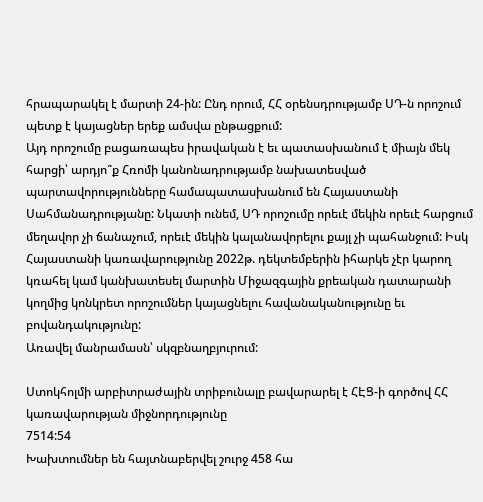հրապարակել է մարտի 24-ին: Ընդ որում, ՀՀ օրենսդրությամբ ՍԴ-ն որոշում պետք է կայացներ երեք ամսվա ընթացքում:
Այդ որոշումը բացառապես իրավական է եւ պատասխանում է միայն մեկ հարցի՝ արդյո՞ք Հռոմի կանոնադրությամբ նախատեսված պարտավորությունները համապատասխանում են Հայաստանի Սահմանադրությանը: Նկատի ունեմ, ՍԴ որոշումը որեւէ մեկին որեւէ հարցում մեղավոր չի ճանաչում, որեւէ մեկին կալանավորելու քայլ չի պահանջում: Իսկ Հայաստանի կառավարությունը 2022թ. դեկտեմբերին իհարկե չէր կարող կռահել կամ կանխատեսել մարտին Միջազգային քրեական դատարանի կողմից կոնկրետ որոշումներ կայացնելու հավանականությունը եւ բովանդակությունը:
Առավել մանրամասն՝ սկզբնաղբյուրում:

Ստոկհոլմի արբիտրաժային տրիբունալը բավարարել է ՀԷՑ-ի գործով ՀՀ կառավարության միջնորդությունը
7514:54
Խախտումներ են հայտնաբերվել շուրջ 458 հա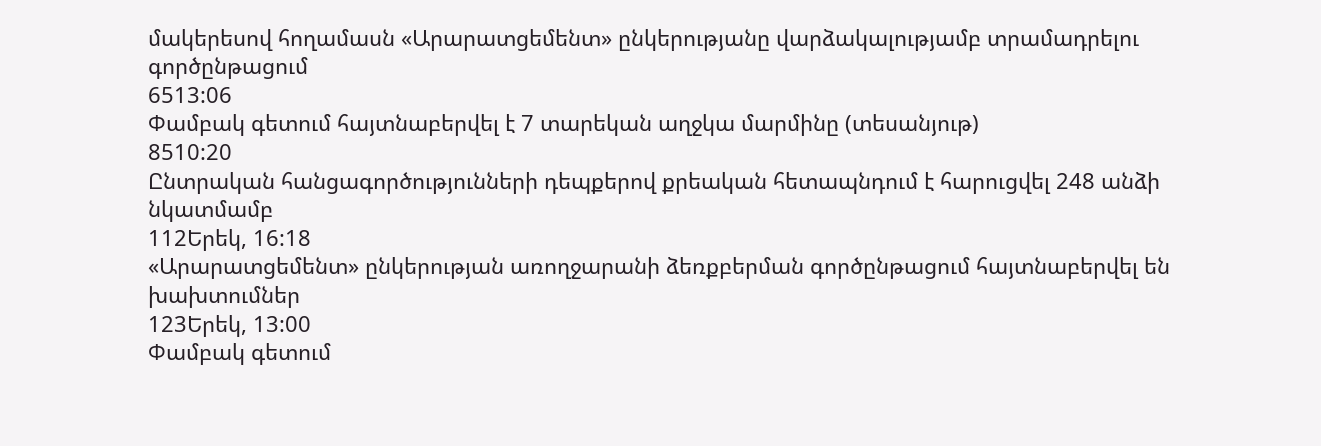մակերեսով հողամասն «Արարատցեմենտ» ընկերությանը վարձակալությամբ տրամադրելու գործընթացում
6513:06
Փամբակ գետում հայտնաբերվել է 7 տարեկան աղջկա մարմինը (տեսանյութ)
8510:20
Ընտրական հանցագործությունների դեպքերով քրեական հետապնդում է հարուցվել 248 անձի նկատմամբ
112Երեկ, 16:18
«Արարատցեմենտ» ընկերության առողջարանի ձեռքբերման գործընթացում հայտնաբերվել են խախտումներ
123Երեկ, 13:00
Փամբակ գետում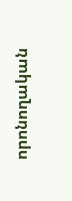որոնողական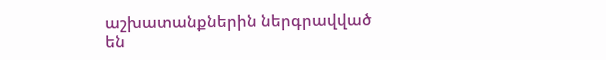աշխատանքներին ներգրավված են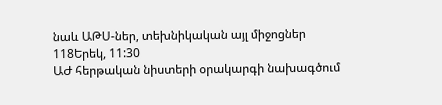նաև ԱԹՍ-ներ, տեխնիկական այլ միջոցներ
118Երեկ, 11:30
ԱԺ հերթական նիստերի օրակարգի նախագծում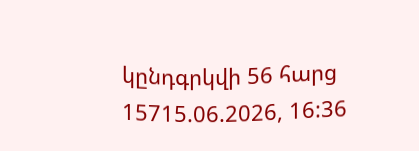կընդգրկվի 56 հարց
15715.06.2026, 16:36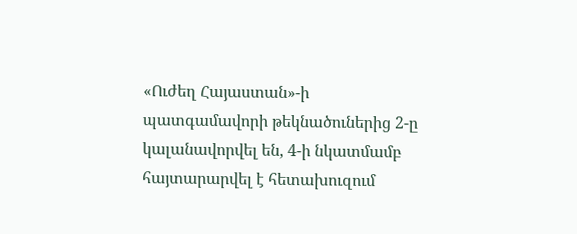«Ուժեղ Հայաստան»-ի պատգամավորի թեկնածուներից 2-ը կալանավորվել են, 4-ի նկատմամբ հայտարարվել է հետախուզում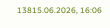13815.06.2026, 16:06